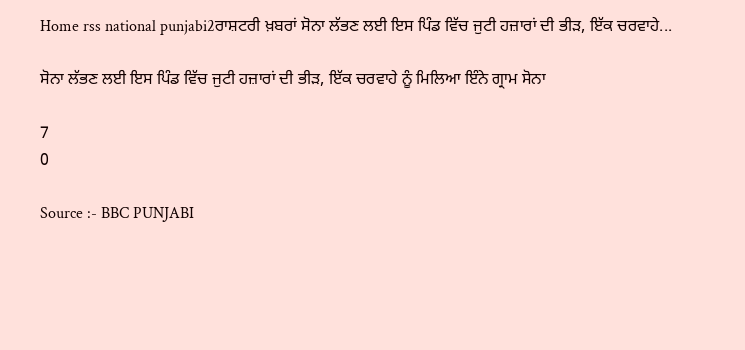Home rss national punjabi2ਰਾਸ਼ਟਰੀ ਖ਼ਬਰਾਂ ਸੋਨਾ ਲੱਭਣ ਲਈ ਇਸ ਪਿੰਡ ਵਿੱਚ ਜੁਟੀ ਹਜ਼ਾਰਾਂ ਦੀ ਭੀੜ, ਇੱਕ ਚਰਵਾਹੇ...

ਸੋਨਾ ਲੱਭਣ ਲਈ ਇਸ ਪਿੰਡ ਵਿੱਚ ਜੁਟੀ ਹਜ਼ਾਰਾਂ ਦੀ ਭੀੜ, ਇੱਕ ਚਰਵਾਹੇ ਨੂੰ ਮਿਲਿਆ ਇੰਨੇ ਗ੍ਰਾਮ ਸੋਨਾ

7
0

Source :- BBC PUNJABI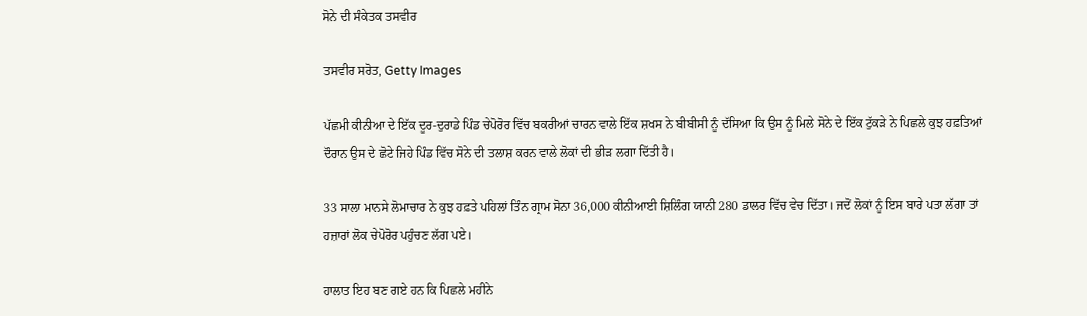ਸੋਨੇ ਦੀ ਸੰਕੇਤਕ ਤਸਵੀਰ

ਤਸਵੀਰ ਸਰੋਤ, Getty Images

ਪੱਛਮੀ ਕੀਨੀਆ ਦੇ ਇੱਕ ਦੂਰ-ਦੁਰਾਡੇ ਪਿੰਡ ਚੇਪੋਰੋਰ ਵਿੱਚ ਬਕਰੀਆਂ ਚਾਰਨ ਵਾਲੇ ਇੱਕ ਸ਼ਖਸ ਨੇ ਬੀਬੀਸੀ ਨੂੰ ਦੱਸਿਆ ਕਿ ਉਸ ਨੂੰ ਮਿਲੇ ਸੋਨੇ ਦੇ ਇੱਕ ਟੁੱਕੜੇ ਨੇ ਪਿਛਲੇ ਕੁਝ ਹਫ਼ਤਿਆਂ ਦੌਰਾਨ ਉਸ ਦੇ ਛੋਟੇ ਜਿਹੇ ਪਿੰਡ ਵਿੱਚ ਸੋਨੇ ਦੀ ਤਲਾਸ਼ ਕਰਨ ਵਾਲੇ ਲੋਕਾਂ ਦੀ ਭੀੜ ਲਗਾ ਦਿੱਤੀ ਹੈ।

33 ਸਾਲਾ ਮਾਨਸੇ ਲੋਮਾਚਾਰ ਨੇ ਕੁਝ ਹਫ਼ਤੇ ਪਹਿਲਾਂ ਤਿੰਨ ਗ੍ਰਾਮ ਸੋਨਾ 36,000 ਕੀਨੀਆਈ ਸ਼ਿਲਿੰਗ ਯਾਨੀ 280 ਡਾਲਰ ਵਿੱਚ ਵੇਚ ਦਿੱਤਾ। ਜਦੋਂ ਲੋਕਾਂ ਨੂੰ ਇਸ ਬਾਰੇ ਪਤਾ ਲੱਗਾ ਤਾਂ ਹਜ਼ਾਰਾਂ ਲੋਕ ਚੇਪੋਰੋਰ ਪਹੁੰਚਣ ਲੱਗ ਪਏ।

ਹਾਲਾਤ ਇਹ ਬਣ ਗਏ ਹਨ ਕਿ ਪਿਛਲੇ ਮਹੀਨੇ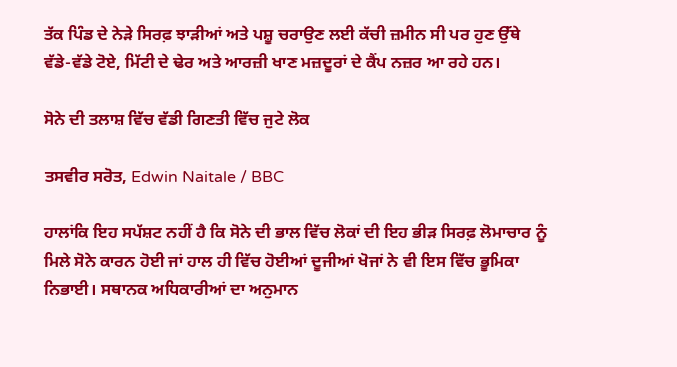ਤੱਕ ਪਿੰਡ ਦੇ ਨੇੜੇ ਸਿਰਫ਼ ਝਾੜੀਆਂ ਅਤੇ ਪਸ਼ੂ ਚਰਾਉਣ ਲਈ ਕੱਚੀ ਜ਼ਮੀਨ ਸੀ ਪਰ ਹੁਣ ਉੱਥੇ ਵੱਡੇ-ਵੱਡੇ ਟੋਏ, ਮਿੱਟੀ ਦੇ ਢੇਰ ਅਤੇ ਆਰਜ਼ੀ ਖਾਣ ਮਜ਼ਦੂਰਾਂ ਦੇ ਕੈਂਪ ਨਜ਼ਰ ਆ ਰਹੇ ਹਨ।

ਸੋਨੇ ਦੀ ਤਲਾਸ਼ ਵਿੱਚ ਵੱਡੀ ਗਿਣਤੀ ਵਿੱਚ ਜੁਟੇ ਲੋਕ

ਤਸਵੀਰ ਸਰੋਤ, Edwin Naitale / BBC

ਹਾਲਾਂਕਿ ਇਹ ਸਪੱਸ਼ਟ ਨਹੀਂ ਹੈ ਕਿ ਸੋਨੇ ਦੀ ਭਾਲ ਵਿੱਚ ਲੋਕਾਂ ਦੀ ਇਹ ਭੀੜ ਸਿਰਫ਼ ਲੋਮਾਚਾਰ ਨੂੰ ਮਿਲੇ ਸੋਨੇ ਕਾਰਨ ਹੋਈ ਜਾਂ ਹਾਲ ਹੀ ਵਿੱਚ ਹੋਈਆਂ ਦੂਜੀਆਂ ਖੋਜਾਂ ਨੇ ਵੀ ਇਸ ਵਿੱਚ ਭੂਮਿਕਾ ਨਿਭਾਈ। ਸਥਾਨਕ ਅਧਿਕਾਰੀਆਂ ਦਾ ਅਨੁਮਾਨ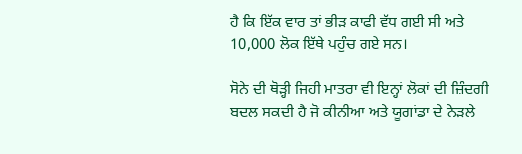ਹੈ ਕਿ ਇੱਕ ਵਾਰ ਤਾਂ ਭੀੜ ਕਾਫੀ ਵੱਧ ਗਈ ਸੀ ਅਤੇ 10,000 ਲੋਕ ਇੱਥੇ ਪਹੁੰਚ ਗਏ ਸਨ।

ਸੋਨੇ ਦੀ ਥੋੜ੍ਹੀ ਜਿਹੀ ਮਾਤਰਾ ਵੀ ਇਨ੍ਹਾਂ ਲੋਕਾਂ ਦੀ ਜ਼ਿੰਦਗੀ ਬਦਲ ਸਕਦੀ ਹੈ ਜੋ ਕੀਨੀਆ ਅਤੇ ਯੂਗਾਂਡਾ ਦੇ ਨੇੜਲੇ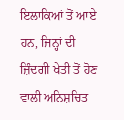ਇਲਾਕਿਆਂ ਤੋਂ ਆਏ ਹਨ, ਜਿਨ੍ਹਾਂ ਦੀ ਜ਼ਿੰਦਗੀ ਖੇਤੀ ਤੋਂ ਹੋਣ ਵਾਲੀ ਅਨਿਸ਼ਚਿਤ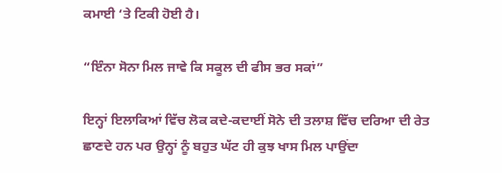ਕਮਾਈ ‘ਤੇ ਟਿਕੀ ਹੋਈ ਹੈ।

“ਇੰਨਾ ਸੋਨਾ ਮਿਲ ਜਾਵੇ ਕਿ ਸਕੂਲ ਦੀ ਫੀਸ ਭਰ ਸਕਾਂ”

ਇਨ੍ਹਾਂ ਇਲਾਕਿਆਂ ਵਿੱਚ ਲੋਕ ਕਦੇ-ਕਦਾਈਂ ਸੋਨੇ ਦੀ ਤਲਾਸ਼ ਵਿੱਚ ਦਰਿਆ ਦੀ ਰੇਤ ਛਾਣਦੇ ਹਨ ਪਰ ਉਨ੍ਹਾਂ ਨੂੰ ਬਹੁਤ ਘੱਟ ਹੀ ਕੁਝ ਖਾਸ ਮਿਲ ਪਾਉਂਦਾ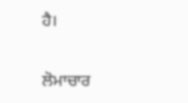ਹੈ।

ਲੋਮਾਚਾਰ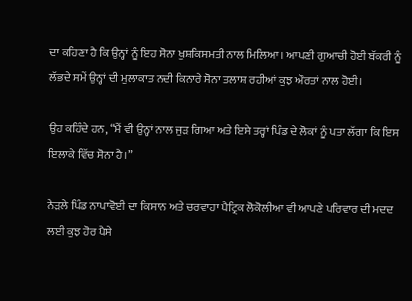ਦਾ ਕਹਿਣਾ ਹੈ ਕਿ ਉਨ੍ਹਾਂ ਨੂੰ ਇਹ ਸੋਨਾ ਖੁਸ਼ਕਿਸਮਤੀ ਨਾਲ ਮਿਲਿਆ। ਆਪਣੀ ਗੁਆਚੀ ਹੋਈ ਬੱਕਰੀ ਨੂੰ ਲੱਭਦੇ ਸਮੇਂ ਉਨ੍ਹਾਂ ਦੀ ਮੁਲਾਕਾਤ ਨਦੀ ਕਿਨਾਰੇ ਸੋਨਾ ਤਲਾਸ਼ ਰਹੀਆਂ ਕੁਝ ਔਰਤਾਂ ਨਾਲ ਹੋਈ।

ਉਹ ਕਹਿੰਦੇ ਹਨ, “ਮੈਂ ਵੀ ਉਨ੍ਹਾਂ ਨਾਲ ਜੁੜ ਗਿਆ ਅਤੇ ਇਸੇ ਤਰ੍ਹਾਂ ਪਿੰਡ ਦੇ ਲੋਕਾਂ ਨੂੰ ਪਤਾ ਲੱਗਾ ਕਿ ਇਸ ਇਲਾਕੇ ਵਿੱਚ ਸੋਨਾ ਹੈ।”

ਨੇੜਲੇ ਪਿੰਡ ਨਾਪਾਵੋਈ ਦਾ ਕਿਸਾਨ ਅਤੇ ਚਰਵਾਹਾ ਪੈਟ੍ਰਿਕ ਲੋਕੋਲੀਆ ਵੀ ਆਪਣੇ ਪਰਿਵਾਰ ਦੀ ਮਦਦ ਲਈ ਕੁਝ ਹੋਰ ਪੈਸੇ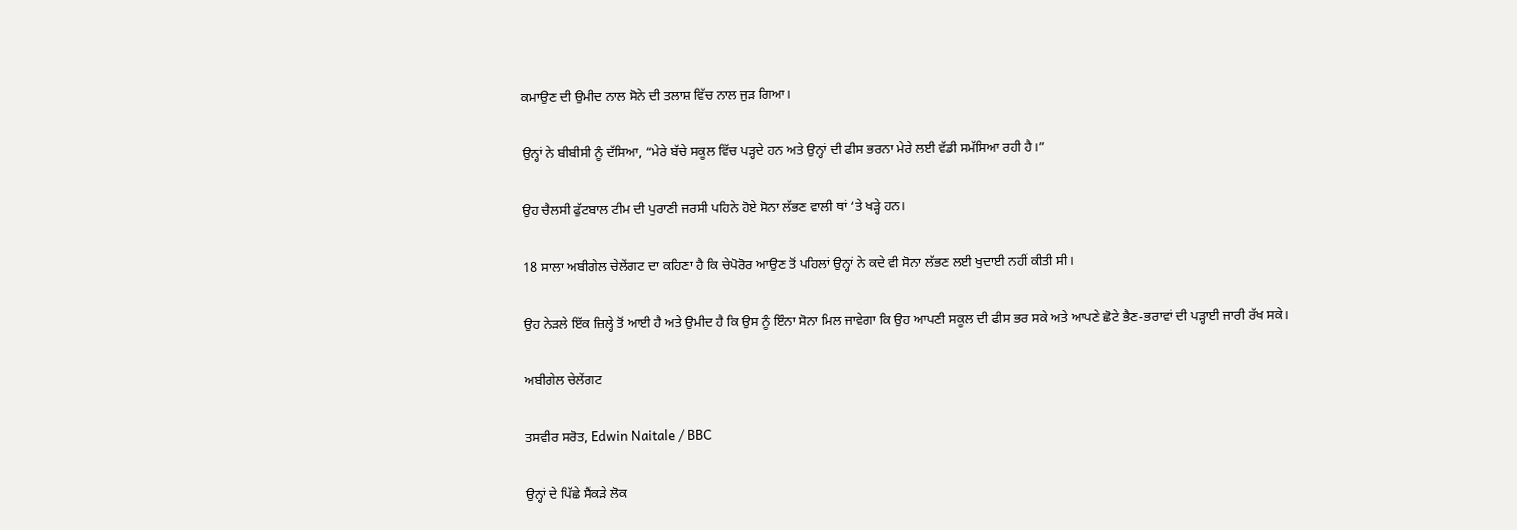ਕਮਾਉਣ ਦੀ ਉਮੀਦ ਨਾਲ ਸੋਨੇ ਦੀ ਤਲਾਸ਼ ਵਿੱਚ ਨਾਲ ਜੁੜ ਗਿਆ।

ਉਨ੍ਹਾਂ ਨੇ ਬੀਬੀਸੀ ਨੂੰ ਦੱਸਿਆ, “ਮੇਰੇ ਬੱਚੇ ਸਕੂਲ ਵਿੱਚ ਪੜ੍ਹਦੇ ਹਨ ਅਤੇ ਉਨ੍ਹਾਂ ਦੀ ਫੀਸ ਭਰਨਾ ਮੇਰੇ ਲਈ ਵੱਡੀ ਸਮੱਸਿਆ ਰਹੀ ਹੈ।”

ਉਹ ਚੈਲਸੀ ਫੁੱਟਬਾਲ ਟੀਮ ਦੀ ਪੁਰਾਣੀ ਜਰਸੀ ਪਹਿਨੇ ਹੋਏ ਸੋਨਾ ਲੱਭਣ ਵਾਲੀ ਥਾਂ ‘ਤੇ ਖੜ੍ਹੇ ਹਨ।

18 ਸਾਲਾ ਅਬੀਗੇਲ ਚੇਲੇਂਗਟ ਦਾ ਕਹਿਣਾ ਹੈ ਕਿ ਚੇਪੋਰੋਰ ਆਉਣ ਤੋਂ ਪਹਿਲਾਂ ਉਨ੍ਹਾਂ ਨੇ ਕਦੇ ਵੀ ਸੋਨਾ ਲੱਭਣ ਲਈ ਖੁਦਾਈ ਨਹੀਂ ਕੀਤੀ ਸੀ।

ਉਹ ਨੇੜਲੇ ਇੱਕ ਜ਼ਿਲ੍ਹੇ ਤੋਂ ਆਈ ਹੈ ਅਤੇ ਉਮੀਦ ਹੈ ਕਿ ਉਸ ਨੂੰ ਇੰਨਾ ਸੋਨਾ ਮਿਲ ਜਾਵੇਗਾ ਕਿ ਉਹ ਆਪਣੀ ਸਕੂਲ ਦੀ ਫੀਸ ਭਰ ਸਕੇ ਅਤੇ ਆਪਣੇ ਛੋਟੇ ਭੈਣ-ਭਰਾਵਾਂ ਦੀ ਪੜ੍ਹਾਈ ਜਾਰੀ ਰੱਖ ਸਕੇ।

ਅਬੀਗੇਲ ਚੇਲੇਂਗਟ

ਤਸਵੀਰ ਸਰੋਤ, Edwin Naitale / BBC

ਉਨ੍ਹਾਂ ਦੇ ਪਿੱਛੇ ਸੈਂਕੜੇ ਲੋਕ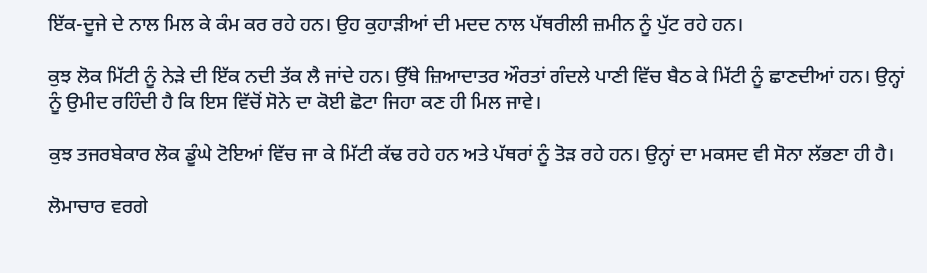ਇੱਕ-ਦੂਜੇ ਦੇ ਨਾਲ ਮਿਲ ਕੇ ਕੰਮ ਕਰ ਰਹੇ ਹਨ। ਉਹ ਕੁਹਾੜੀਆਂ ਦੀ ਮਦਦ ਨਾਲ ਪੱਥਰੀਲੀ ਜ਼ਮੀਨ ਨੂੰ ਪੁੱਟ ਰਹੇ ਹਨ।

ਕੁਝ ਲੋਕ ਮਿੱਟੀ ਨੂੰ ਨੇੜੇ ਦੀ ਇੱਕ ਨਦੀ ਤੱਕ ਲੈ ਜਾਂਦੇ ਹਨ। ਉੱਥੇ ਜ਼ਿਆਦਾਤਰ ਔਰਤਾਂ ਗੰਦਲੇ ਪਾਣੀ ਵਿੱਚ ਬੈਠ ਕੇ ਮਿੱਟੀ ਨੂੰ ਛਾਣਦੀਆਂ ਹਨ। ਉਨ੍ਹਾਂ ਨੂੰ ਉਮੀਦ ਰਹਿੰਦੀ ਹੈ ਕਿ ਇਸ ਵਿੱਚੋਂ ਸੋਨੇ ਦਾ ਕੋਈ ਛੋਟਾ ਜਿਹਾ ਕਣ ਹੀ ਮਿਲ ਜਾਵੇ।

ਕੁਝ ਤਜਰਬੇਕਾਰ ਲੋਕ ਡੂੰਘੇ ਟੋਇਆਂ ਵਿੱਚ ਜਾ ਕੇ ਮਿੱਟੀ ਕੱਢ ਰਹੇ ਹਨ ਅਤੇ ਪੱਥਰਾਂ ਨੂੰ ਤੋੜ ਰਹੇ ਹਨ। ਉਨ੍ਹਾਂ ਦਾ ਮਕਸਦ ਵੀ ਸੋਨਾ ਲੱਭਣਾ ਹੀ ਹੈ।

ਲੋਮਾਚਾਰ ਵਰਗੇ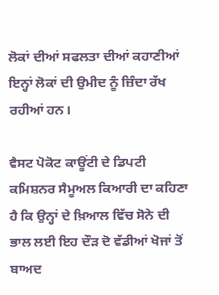ਲੋਕਾਂ ਦੀਆਂ ਸਫਲਤਾ ਦੀਆਂ ਕਹਾਣੀਆਂ ਇਨ੍ਹਾਂ ਲੋਕਾਂ ਦੀ ਉਮੀਦ ਨੂੰ ਜ਼ਿੰਦਾ ਰੱਖ ਰਹੀਆਂ ਹਨ।

ਵੈਸਟ ਪੋਕੋਟ ਕਾਊਂਟੀ ਦੇ ਡਿਪਟੀ ਕਮਿਸ਼ਨਰ ਸੈਮੂਅਲ ਕਿਆਰੀ ਦਾ ਕਹਿਣਾ ਹੈ ਕਿ ਉਨ੍ਹਾਂ ਦੇ ਖ਼ਿਆਲ ਵਿੱਚ ਸੋਨੇ ਦੀ ਭਾਲ ਲਈ ਇਹ ਦੌੜ ਦੋ ਵੱਡੀਆਂ ਖੋਜਾਂ ਤੋਂ ਬਾਅਦ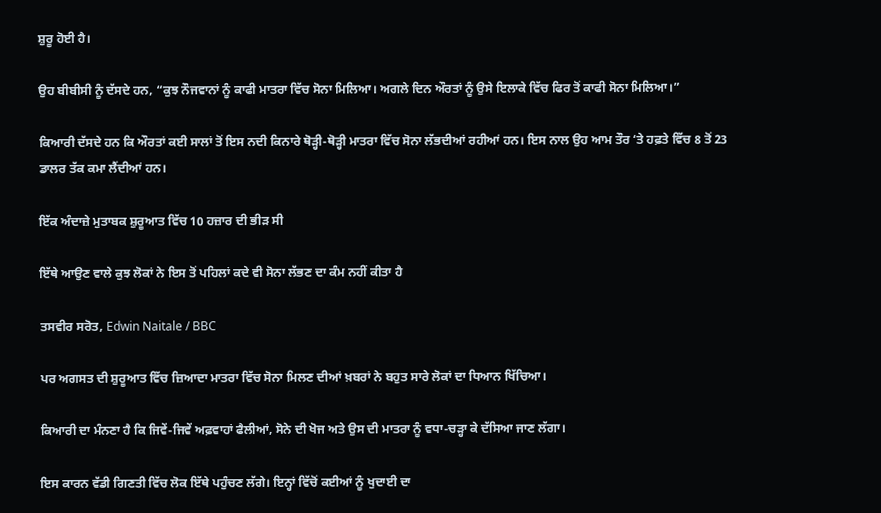ਸ਼ੁਰੂ ਹੋਈ ਹੈ।

ਉਹ ਬੀਬੀਸੀ ਨੂੰ ਦੱਸਦੇ ਹਨ, “ਕੁਝ ਨੌਜਵਾਨਾਂ ਨੂੰ ਕਾਫੀ ਮਾਤਰਾ ਵਿੱਚ ਸੋਨਾ ਮਿਲਿਆ। ਅਗਲੇ ਦਿਨ ਔਰਤਾਂ ਨੂੰ ਉਸੇ ਇਲਾਕੇ ਵਿੱਚ ਫਿਰ ਤੋਂ ਕਾਫੀ ਸੋਨਾ ਮਿਲਿਆ।”

ਕਿਆਰੀ ਦੱਸਦੇ ਹਨ ਕਿ ਔਰਤਾਂ ਕਈ ਸਾਲਾਂ ਤੋਂ ਇਸ ਨਦੀ ਕਿਨਾਰੇ ਥੋੜ੍ਹੀ-ਥੋੜ੍ਹੀ ਮਾਤਰਾ ਵਿੱਚ ਸੋਨਾ ਲੱਭਦੀਆਂ ਰਹੀਆਂ ਹਨ। ਇਸ ਨਾਲ ਉਹ ਆਮ ਤੌਰ ‘ਤੇ ਹਫ਼ਤੇ ਵਿੱਚ 8 ਤੋਂ 23 ਡਾਲਰ ਤੱਕ ਕਮਾ ਲੈਂਦੀਆਂ ਹਨ।

ਇੱਕ ਅੰਦਾਜ਼ੇ ਮੁਤਾਬਕ ਸ਼ੁਰੂਆਤ ਵਿੱਚ 10 ਹਜ਼ਾਰ ਦੀ ਭੀੜ ਸੀ

ਇੱਥੇ ਆਉਣ ਵਾਲੇ ਕੁਝ ਲੋਕਾਂ ਨੇ ਇਸ ਤੋਂ ਪਹਿਲਾਂ ਕਦੇ ਵੀ ਸੋਨਾ ਲੱਭਣ ਦਾ ਕੰਮ ਨਹੀਂ ਕੀਤਾ ਹੈ

ਤਸਵੀਰ ਸਰੋਤ, Edwin Naitale / BBC

ਪਰ ਅਗਸਤ ਦੀ ਸ਼ੁਰੂਆਤ ਵਿੱਚ ਜ਼ਿਆਦਾ ਮਾਤਰਾ ਵਿੱਚ ਸੋਨਾ ਮਿਲਣ ਦੀਆਂ ਖ਼ਬਰਾਂ ਨੇ ਬਹੁਤ ਸਾਰੇ ਲੋਕਾਂ ਦਾ ਧਿਆਨ ਖਿੱਚਿਆ।

ਕਿਆਰੀ ਦਾ ਮੰਨਣਾ ਹੈ ਕਿ ਜਿਵੇਂ-ਜਿਵੇਂ ਅਫ਼ਵਾਹਾਂ ਫੈਲੀਆਂ, ਸੋਨੇ ਦੀ ਖੋਜ ਅਤੇ ਉਸ ਦੀ ਮਾਤਰਾ ਨੂੰ ਵਧਾ-ਚੜ੍ਹਾ ਕੇ ਦੱਸਿਆ ਜਾਣ ਲੱਗਾ।

ਇਸ ਕਾਰਨ ਵੱਡੀ ਗਿਣਤੀ ਵਿੱਚ ਲੋਕ ਇੱਥੇ ਪਹੁੰਚਣ ਲੱਗੇ। ਇਨ੍ਹਾਂ ਵਿੱਚੋਂ ਕਈਆਂ ਨੂੰ ਖੁਦਾਈ ਦਾ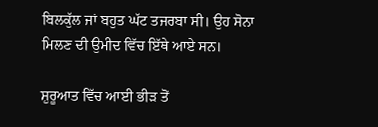ਬਿਲਕੁੱਲ ਜਾਂ ਬਹੁਤ ਘੱਟ ਤਜਰਬਾ ਸੀ। ਉਹ ਸੋਨਾ ਮਿਲਣ ਦੀ ਉਮੀਦ ਵਿੱਚ ਇੱਥੇ ਆਏ ਸਨ।

ਸ਼ੁਰੂਆਤ ਵਿੱਚ ਆਈ ਭੀੜ ਤੋਂ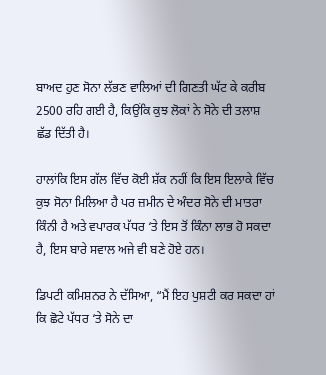ਬਾਅਦ ਹੁਣ ਸੋਨਾ ਲੱਭਣ ਵਾਲਿਆਂ ਦੀ ਗਿਣਤੀ ਘੱਟ ਕੇ ਕਰੀਬ 2500 ਰਹਿ ਗਈ ਹੈ, ਕਿਉਂਕਿ ਕੁਝ ਲੋਕਾਂ ਨੇ ਸੋਨੇ ਦੀ ਤਲਾਸ਼ ਛੱਡ ਦਿੱਤੀ ਹੈ।

ਹਾਲਾਂਕਿ ਇਸ ਗੱਲ ਵਿੱਚ ਕੋਈ ਸ਼ੱਕ ਨਹੀਂ ਕਿ ਇਸ ਇਲਾਕੇ ਵਿੱਚ ਕੁਝ ਸੋਨਾ ਮਿਲਿਆ ਹੈ ਪਰ ਜ਼ਮੀਨ ਦੇ ਅੰਦਰ ਸੋਨੇ ਦੀ ਮਾਤਰਾ ਕਿੰਨੀ ਹੈ ਅਤੇ ਵਪਾਰਕ ਪੱਧਰ ‘ਤੇ ਇਸ ਤੋਂ ਕਿੰਨਾ ਲਾਭ ਹੋ ਸਕਦਾ ਹੈ, ਇਸ ਬਾਰੇ ਸਵਾਲ ਅਜੇ ਵੀ ਬਣੇ ਹੋਏ ਹਨ।

ਡਿਪਟੀ ਕਮਿਸ਼ਨਰ ਨੇ ਦੱਸਿਆ, “ਮੈਂ ਇਹ ਪੁਸ਼ਟੀ ਕਰ ਸਕਦਾ ਹਾਂ ਕਿ ਛੋਟੇ ਪੱਧਰ ‘ਤੇ ਸੋਨੇ ਦਾ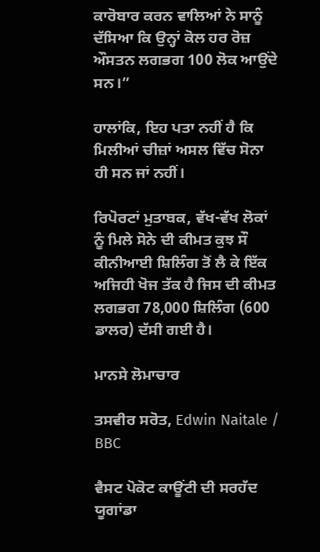ਕਾਰੋਬਾਰ ਕਰਨ ਵਾਲਿਆਂ ਨੇ ਸਾਨੂੰ ਦੱਸਿਆ ਕਿ ਉਨ੍ਹਾਂ ਕੋਲ ਹਰ ਰੋਜ਼ ਔਸਤਨ ਲਗਭਗ 100 ਲੋਕ ਆਉਂਦੇ ਸਨ।”

ਹਾਲਾਂਕਿ, ਇਹ ਪਤਾ ਨਹੀਂ ਹੈ ਕਿ ਮਿਲੀਆਂ ਚੀਜ਼ਾਂ ਅਸਲ ਵਿੱਚ ਸੋਨਾ ਹੀ ਸਨ ਜਾਂ ਨਹੀਂ।

ਰਿਪੋਰਟਾਂ ਮੁਤਾਬਕ, ਵੱਖ-ਵੱਖ ਲੋਕਾਂ ਨੂੰ ਮਿਲੇ ਸੋਨੇ ਦੀ ਕੀਮਤ ਕੁਝ ਸੌ ਕੀਨੀਆਈ ਸ਼ਿਲਿੰਗ ਤੋਂ ਲੈ ਕੇ ਇੱਕ ਅਜਿਹੀ ਖੋਜ ਤੱਕ ਹੈ ਜਿਸ ਦੀ ਕੀਮਤ ਲਗਭਗ 78,000 ਸ਼ਿਲਿੰਗ (600 ਡਾਲਰ) ਦੱਸੀ ਗਈ ਹੈ।

ਮਾਨਸੇ ਲੋਮਾਚਾਰ

ਤਸਵੀਰ ਸਰੋਤ, Edwin Naitale / BBC

ਵੈਸਟ ਪੋਕੋਟ ਕਾਊਂਟੀ ਦੀ ਸਰਹੱਦ ਯੂਗਾਂਡਾ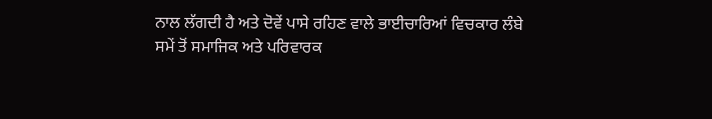ਨਾਲ ਲੱਗਦੀ ਹੈ ਅਤੇ ਦੋਵੇਂ ਪਾਸੇ ਰਹਿਣ ਵਾਲੇ ਭਾਈਚਾਰਿਆਂ ਵਿਚਕਾਰ ਲੰਬੇ ਸਮੇਂ ਤੋਂ ਸਮਾਜਿਕ ਅਤੇ ਪਰਿਵਾਰਕ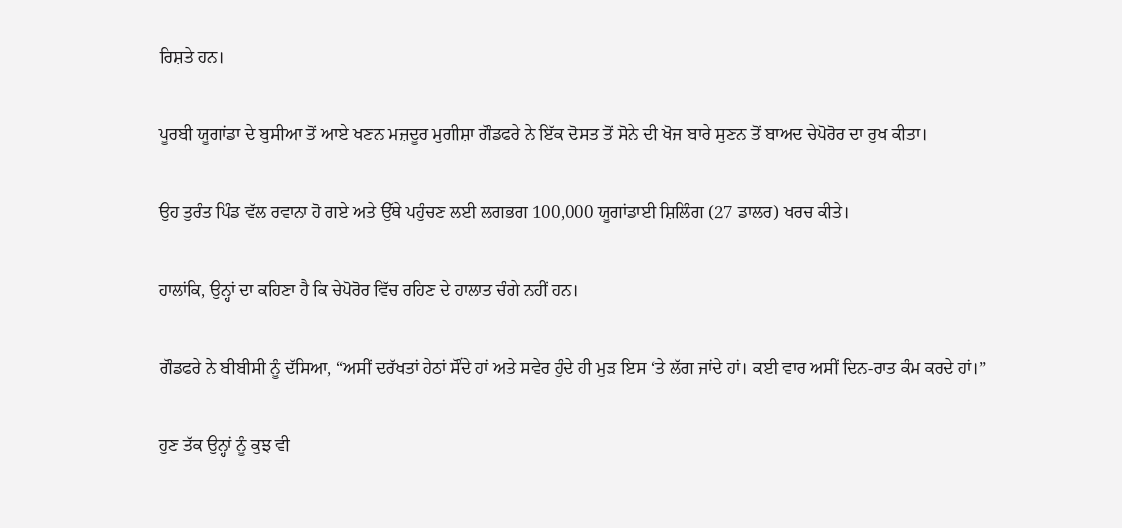ਰਿਸ਼ਤੇ ਹਨ।

ਪੂਰਬੀ ਯੂਗਾਂਡਾ ਦੇ ਬੁਸੀਆ ਤੋਂ ਆਏ ਖਣਨ ਮਜ਼ਦੂਰ ਮੁਗੀਸ਼ਾ ਗੌਡਫਰੇ ਨੇ ਇੱਕ ਦੋਸਤ ਤੋਂ ਸੋਨੇ ਦੀ ਖੋਜ ਬਾਰੇ ਸੁਣਨ ਤੋਂ ਬਾਅਦ ਚੇਪੋਰੋਰ ਦਾ ਰੁਖ ਕੀਤਾ।

ਉਹ ਤੁਰੰਤ ਪਿੰਡ ਵੱਲ ਰਵਾਨਾ ਹੋ ਗਏ ਅਤੇ ਉੱਥੇ ਪਹੁੰਚਣ ਲਈ ਲਗਭਗ 100,000 ਯੂਗਾਂਡਾਈ ਸ਼ਿਲਿੰਗ (27 ਡਾਲਰ) ਖਰਚ ਕੀਤੇ।

ਹਾਲਾਂਕਿ, ਉਨ੍ਹਾਂ ਦਾ ਕਹਿਣਾ ਹੈ ਕਿ ਚੇਪੋਰੋਰ ਵਿੱਚ ਰਹਿਣ ਦੇ ਹਾਲਾਤ ਚੰਗੇ ਨਹੀਂ ਹਨ।

ਗੌਡਫਰੇ ਨੇ ਬੀਬੀਸੀ ਨੂੰ ਦੱਸਿਆ, “ਅਸੀਂ ਦਰੱਖਤਾਂ ਹੇਠਾਂ ਸੌਂਦੇ ਹਾਂ ਅਤੇ ਸਵੇਰ ਹੁੰਦੇ ਹੀ ਮੁੜ ਇਸ ‘ਤੇ ਲੱਗ ਜਾਂਦੇ ਹਾਂ। ਕਈ ਵਾਰ ਅਸੀਂ ਦਿਨ-ਰਾਤ ਕੰਮ ਕਰਦੇ ਹਾਂ।”

ਹੁਣ ਤੱਕ ਉਨ੍ਹਾਂ ਨੂੰ ਕੁਝ ਵੀ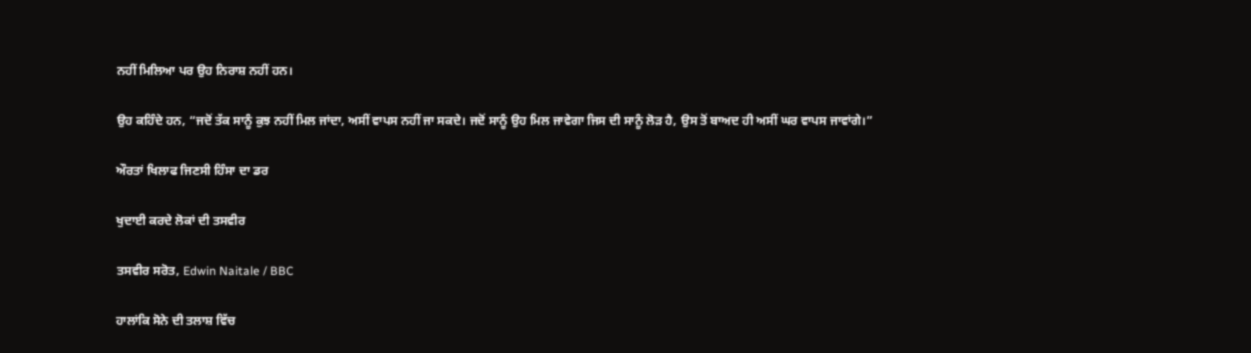ਨਹੀਂ ਮਿਲਿਆ ਪਰ ਉਹ ਨਿਰਾਸ਼ ਨਹੀਂ ਹਨ।

ਉਹ ਕਹਿੰਦੇ ਹਨ, “ਜਦੋਂ ਤੱਕ ਸਾਨੂੰ ਕੁਝ ਨਹੀਂ ਮਿਲ ਜਾਂਦਾ, ਅਸੀਂ ਵਾਪਸ ਨਹੀਂ ਜਾ ਸਕਦੇ। ਜਦੋਂ ਸਾਨੂੰ ਉਹ ਮਿਲ ਜਾਵੇਗਾ ਜਿਸ ਦੀ ਸਾਨੂੰ ਲੋੜ ਹੈ, ਉਸ ਤੋਂ ਬਾਅਦ ਹੀ ਅਸੀਂ ਘਰ ਵਾਪਸ ਜਾਵਾਂਗੇ।”

ਔਰਤਾਂ ਖਿਲਾਫ ਜਿਣਸੀ ਹਿੰਸਾ ਦਾ ਡਰ

ਖੁਦਾਈ ਕਰਦੇ ਲੋਕਾਂ ਦੀ ਤਸਵੀਰ

ਤਸਵੀਰ ਸਰੋਤ, Edwin Naitale / BBC

ਹਾਲਾਂਕਿ ਸੋਨੇ ਦੀ ਤਲਾਸ਼ ਵਿੱਚ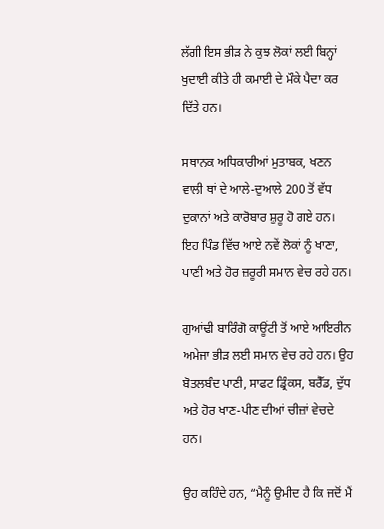ਲੱਗੀ ਇਸ ਭੀੜ ਨੇ ਕੁਝ ਲੋਕਾਂ ਲਈ ਬਿਨ੍ਹਾਂ ਖੁਦਾਈ ਕੀਤੇ ਹੀ ਕਮਾਈ ਦੇ ਮੌਕੇ ਪੈਦਾ ਕਰ ਦਿੱਤੇ ਹਨ।

ਸਥਾਨਕ ਅਧਿਕਾਰੀਆਂ ਮੁਤਾਬਕ, ਖਣਨ ਵਾਲੀ ਥਾਂ ਦੇ ਆਲੇ-ਦੁਆਲੇ 200 ਤੋਂ ਵੱਧ ਦੁਕਾਨਾਂ ਅਤੇ ਕਾਰੋਬਾਰ ਸ਼ੁਰੂ ਹੋ ਗਏ ਹਨ। ਇਹ ਪਿੰਡ ਵਿੱਚ ਆਏ ਨਵੇਂ ਲੋਕਾਂ ਨੂੰ ਖਾਣਾ, ਪਾਣੀ ਅਤੇ ਹੋਰ ਜ਼ਰੂਰੀ ਸਮਾਨ ਵੇਚ ਰਹੇ ਹਨ।

ਗੁਆਂਢੀ ਬਾਰਿੰਗੋ ਕਾਊਂਟੀ ਤੋਂ ਆਏ ਆਇਰੀਨ ਅਮੇਜਾ ਭੀੜ ਲਈ ਸਮਾਨ ਵੇਚ ਰਹੇ ਹਨ। ਉਹ ਬੋਤਲਬੰਦ ਪਾਣੀ, ਸਾਫਟ ਡ੍ਰਿੰਕਸ, ਬਰੈੱਡ, ਦੁੱਧ ਅਤੇ ਹੋਰ ਖਾਣ-ਪੀਣ ਦੀਆਂ ਚੀਜ਼ਾਂ ਵੇਚਦੇ ਹਨ।

ਉਹ ਕਹਿੰਦੇ ਹਨ, “ਮੈਨੂੰ ਉਮੀਦ ਹੈ ਕਿ ਜਦੋਂ ਮੈਂ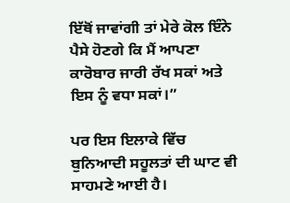ਇੱਥੋਂ ਜਾਵਾਂਗੀ ਤਾਂ ਮੇਰੇ ਕੋਲ ਇੰਨੇ ਪੈਸੇ ਹੋਣਗੇ ਕਿ ਮੈਂ ਆਪਣਾ ਕਾਰੋਬਾਰ ਜਾਰੀ ਰੱਖ ਸਕਾਂ ਅਤੇ ਇਸ ਨੂੰ ਵਧਾ ਸਕਾਂ।”

ਪਰ ਇਸ ਇਲਾਕੇ ਵਿੱਚ ਬੁਨਿਆਦੀ ਸਹੂਲਤਾਂ ਦੀ ਘਾਟ ਵੀ ਸਾਹਮਣੇ ਆਈ ਹੈ।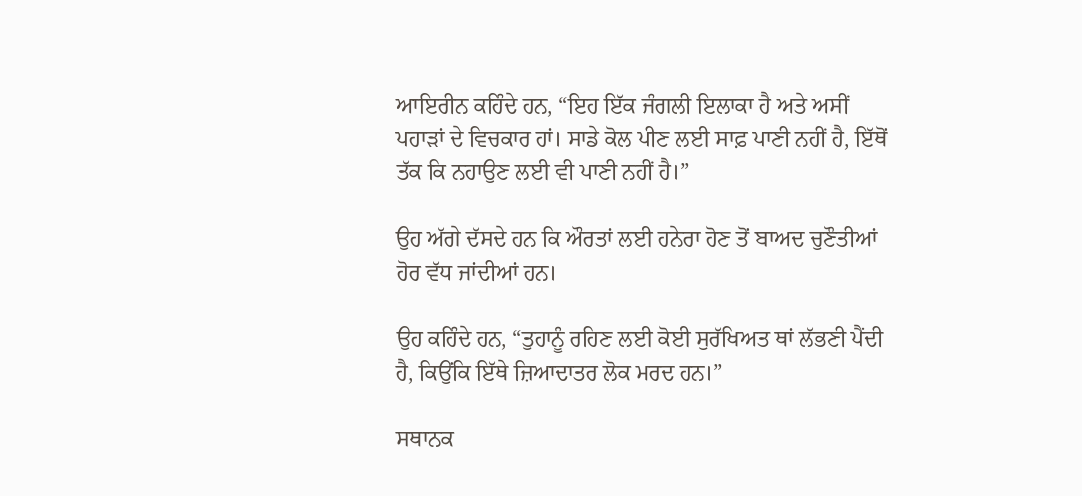ਆਇਰੀਨ ਕਹਿੰਦੇ ਹਨ, “ਇਹ ਇੱਕ ਜੰਗਲੀ ਇਲਾਕਾ ਹੈ ਅਤੇ ਅਸੀਂ ਪਹਾੜਾਂ ਦੇ ਵਿਚਕਾਰ ਹਾਂ। ਸਾਡੇ ਕੋਲ ਪੀਣ ਲਈ ਸਾਫ਼ ਪਾਣੀ ਨਹੀਂ ਹੈ, ਇੱਥੋਂ ਤੱਕ ਕਿ ਨਹਾਉਣ ਲਈ ਵੀ ਪਾਣੀ ਨਹੀਂ ਹੈ।”

ਉਹ ਅੱਗੇ ਦੱਸਦੇ ਹਨ ਕਿ ਔਰਤਾਂ ਲਈ ਹਨੇਰਾ ਹੋਣ ਤੋਂ ਬਾਅਦ ਚੁਣੌਤੀਆਂ ਹੋਰ ਵੱਧ ਜਾਂਦੀਆਂ ਹਨ।

ਉਹ ਕਹਿੰਦੇ ਹਨ, “ਤੁਹਾਨੂੰ ਰਹਿਣ ਲਈ ਕੋਈ ਸੁਰੱਖਿਅਤ ਥਾਂ ਲੱਭਣੀ ਪੈਂਦੀ ਹੈ, ਕਿਉਂਕਿ ਇੱਥੇ ਜ਼ਿਆਦਾਤਰ ਲੋਕ ਮਰਦ ਹਨ।”

ਸਥਾਨਕ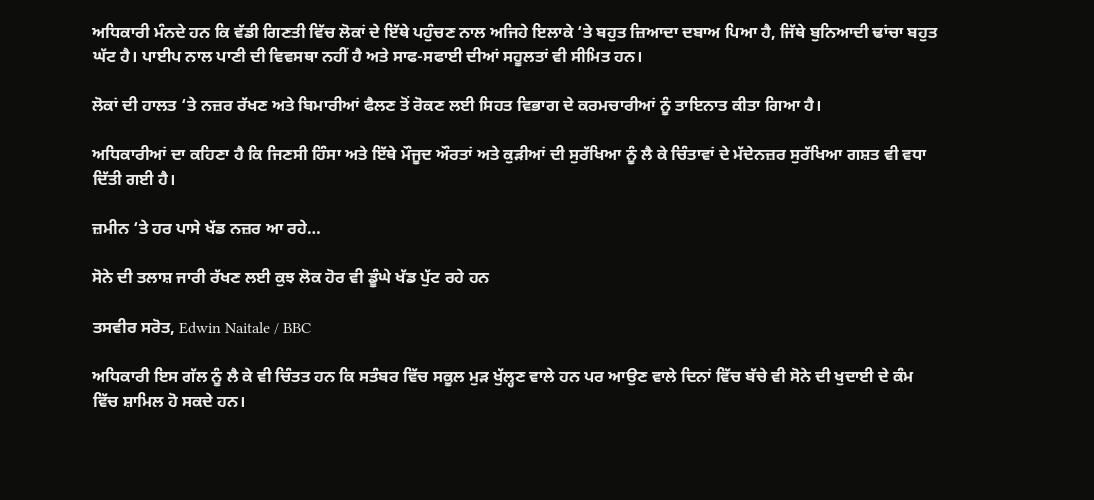ਅਧਿਕਾਰੀ ਮੰਨਦੇ ਹਨ ਕਿ ਵੱਡੀ ਗਿਣਤੀ ਵਿੱਚ ਲੋਕਾਂ ਦੇ ਇੱਥੇ ਪਹੁੰਚਣ ਨਾਲ ਅਜਿਹੇ ਇਲਾਕੇ ‘ਤੇ ਬਹੁਤ ਜ਼ਿਆਦਾ ਦਬਾਅ ਪਿਆ ਹੈ, ਜਿੱਥੇ ਬੁਨਿਆਦੀ ਢਾਂਚਾ ਬਹੁਤ ਘੱਟ ਹੈ। ਪਾਈਪ ਨਾਲ ਪਾਣੀ ਦੀ ਵਿਵਸਥਾ ਨਹੀਂ ਹੈ ਅਤੇ ਸਾਫ-ਸਫਾਈ ਦੀਆਂ ਸਹੂਲਤਾਂ ਵੀ ਸੀਮਿਤ ਹਨ।

ਲੋਕਾਂ ਦੀ ਹਾਲਤ ‘ਤੇ ਨਜ਼ਰ ਰੱਖਣ ਅਤੇ ਬਿਮਾਰੀਆਂ ਫੈਲਣ ਤੋਂ ਰੋਕਣ ਲਈ ਸਿਹਤ ਵਿਭਾਗ ਦੇ ਕਰਮਚਾਰੀਆਂ ਨੂੰ ਤਾਇਨਾਤ ਕੀਤਾ ਗਿਆ ਹੈ।

ਅਧਿਕਾਰੀਆਂ ਦਾ ਕਹਿਣਾ ਹੈ ਕਿ ਜਿਣਸੀ ਹਿੰਸਾ ਅਤੇ ਇੱਥੇ ਮੌਜੂਦ ਔਰਤਾਂ ਅਤੇ ਕੁੜੀਆਂ ਦੀ ਸੁਰੱਖਿਆ ਨੂੰ ਲੈ ਕੇ ਚਿੰਤਾਵਾਂ ਦੇ ਮੱਦੇਨਜ਼ਰ ਸੁਰੱਖਿਆ ਗਸ਼ਤ ਵੀ ਵਧਾ ਦਿੱਤੀ ਗਈ ਹੈ।

ਜ਼ਮੀਨ ‘ਤੇ ਹਰ ਪਾਸੇ ਖੱਡ ਨਜ਼ਰ ਆ ਰਹੇ…

ਸੋਨੇ ਦੀ ਤਲਾਸ਼ ਜਾਰੀ ਰੱਖਣ ਲਈ ਕੁਝ ਲੋਕ ਹੋਰ ਵੀ ਡੂੰਘੇ ਖੱਡ ਪੁੱਟ ਰਹੇ ਹਨ

ਤਸਵੀਰ ਸਰੋਤ, Edwin Naitale / BBC

ਅਧਿਕਾਰੀ ਇਸ ਗੱਲ ਨੂੰ ਲੈ ਕੇ ਵੀ ਚਿੰਤਤ ਹਨ ਕਿ ਸਤੰਬਰ ਵਿੱਚ ਸਕੂਲ ਮੁੜ ਖੁੱਲ੍ਹਣ ਵਾਲੇ ਹਨ ਪਰ ਆਉਣ ਵਾਲੇ ਦਿਨਾਂ ਵਿੱਚ ਬੱਚੇ ਵੀ ਸੋਨੇ ਦੀ ਖੁਦਾਈ ਦੇ ਕੰਮ ਵਿੱਚ ਸ਼ਾਮਿਲ ਹੋ ਸਕਦੇ ਹਨ।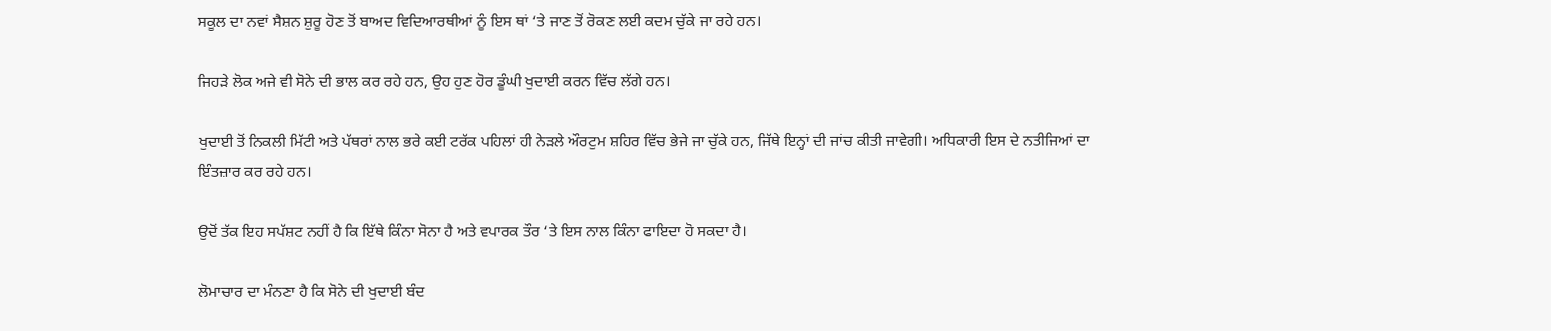ਸਕੂਲ ਦਾ ਨਵਾਂ ਸੈਸ਼ਨ ਸ਼ੁਰੂ ਹੋਣ ਤੋਂ ਬਾਅਦ ਵਿਦਿਆਰਥੀਆਂ ਨੂੰ ਇਸ ਥਾਂ ‘ਤੇ ਜਾਣ ਤੋਂ ਰੋਕਣ ਲਈ ਕਦਮ ਚੁੱਕੇ ਜਾ ਰਹੇ ਹਨ।

ਜਿਹੜੇ ਲੋਕ ਅਜੇ ਵੀ ਸੋਨੇ ਦੀ ਭਾਲ ਕਰ ਰਹੇ ਹਨ, ਉਹ ਹੁਣ ਹੋਰ ਡੂੰਘੀ ਖੁਦਾਈ ਕਰਨ ਵਿੱਚ ਲੱਗੇ ਹਨ।

ਖੁਦਾਈ ਤੋਂ ਨਿਕਲੀ ਮਿੱਟੀ ਅਤੇ ਪੱਥਰਾਂ ਨਾਲ ਭਰੇ ਕਈ ਟਰੱਕ ਪਹਿਲਾਂ ਹੀ ਨੇੜਲੇ ਔਰਟੁਮ ਸ਼ਹਿਰ ਵਿੱਚ ਭੇਜੇ ਜਾ ਚੁੱਕੇ ਹਨ, ਜਿੱਥੇ ਇਨ੍ਹਾਂ ਦੀ ਜਾਂਚ ਕੀਤੀ ਜਾਵੇਗੀ। ਅਧਿਕਾਰੀ ਇਸ ਦੇ ਨਤੀਜਿਆਂ ਦਾ ਇੰਤਜ਼ਾਰ ਕਰ ਰਹੇ ਹਨ।

ਉਦੋਂ ਤੱਕ ਇਹ ਸਪੱਸ਼ਟ ਨਹੀਂ ਹੈ ਕਿ ਇੱਥੇ ਕਿੰਨਾ ਸੋਨਾ ਹੈ ਅਤੇ ਵਪਾਰਕ ਤੌਰ ‘ਤੇ ਇਸ ਨਾਲ ਕਿੰਨਾ ਫਾਇਦਾ ਹੋ ਸਕਦਾ ਹੈ।

ਲੋਮਾਚਾਰ ਦਾ ਮੰਨਣਾ ਹੈ ਕਿ ਸੋਨੇ ਦੀ ਖੁਦਾਈ ਬੰਦ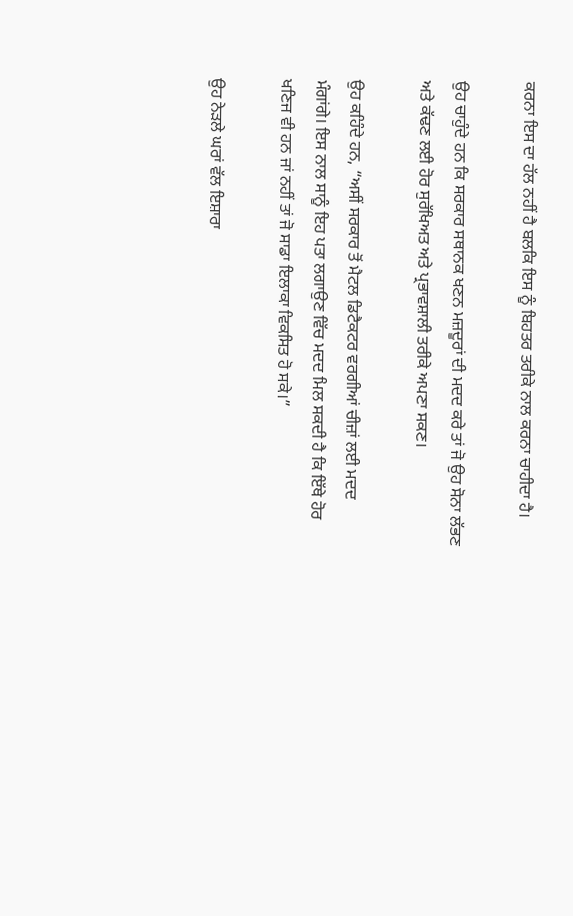ਕਰਨਾ ਇਸ ਦਾ ਹੱਲ ਨਹੀਂ ਹੈ ਬਲਕਿ ਇਸ ਨੂੰ ਬਿਹਤਰ ਤਰੀਕੇ ਨਾਲ ਕਰਨਾ ਚਾਹੀਦਾ ਹੈ।

ਉਹ ਚਾਹੁੰਦੇ ਹਨ ਕਿ ਸਰਕਾਰ ਸਥਾਨਕ ਖਣਨ ਮਜ਼ਦੂਰਾਂ ਦੀ ਮਦਦ ਕਰੇ ਤਾਂ ਜੋ ਉਹ ਸੋਨਾ ਲੱਭਣ ਅਤੇ ਕੱਢਣ ਲਈ ਹੋਰ ਸੁਰੱਖਿਅਤ ਅਤੇ ਪ੍ਰਭਾਵਸ਼ਾਲੀ ਤਰੀਕੇ ਅਪਣਾ ਸਕਣ।

ਉਹ ਕਹਿੰਦੇ ਹਨ, “ਅਸੀਂ ਸਰਕਾਰ ਤੋਂ ਮੈਟਲ ਡਿਟੈਕਟਰ ਵਰਗੀਆਂ ਚੀਜ਼ਾਂ ਲਈ ਮਦਦ ਮੰਗਾਂਗੇ। ਇਸ ਨਾਲ ਸਾਨੂੰ ਇਹ ਪਤਾ ਲਗਾਉਣ ਵਿੱਚ ਮਦਦ ਮਿਲ ਸਕਦੀ ਹੈ ਕਿ ਇੱਥੇ ਹੋਰ ਖਣਿਜ ਵੀ ਹਨ ਜਾਂ ਨਹੀਂ ਤਾਂ ਜੋ ਸਾਡਾ ਇਲਾਕਾ ਵਿਕਸਿਤ ਹੋ ਸਕੇ।”

ਉਹ ਨੇੜਲੇ ਘਰਾਂ ਵੱਲ ਇਸ਼ਾਰਾ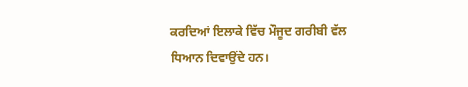ਕਰਦਿਆਂ ਇਲਾਕੇ ਵਿੱਚ ਮੌਜੂਦ ਗਰੀਬੀ ਵੱਲ ਧਿਆਨ ਦਿਵਾਉਂਦੇ ਹਨ।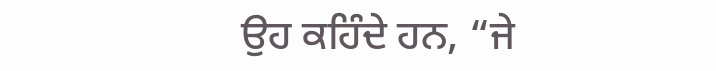ਉਹ ਕਹਿੰਦੇ ਹਨ, “ਜੇ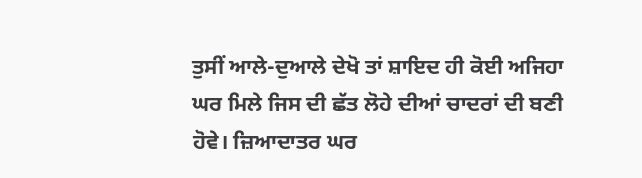ਤੁਸੀਂ ਆਲੇ-ਦੁਆਲੇ ਦੇਖੋ ਤਾਂ ਸ਼ਾਇਦ ਹੀ ਕੋਈ ਅਜਿਹਾ ਘਰ ਮਿਲੇ ਜਿਸ ਦੀ ਛੱਤ ਲੋਹੇ ਦੀਆਂ ਚਾਦਰਾਂ ਦੀ ਬਣੀ ਹੋਵੇ। ਜ਼ਿਆਦਾਤਰ ਘਰ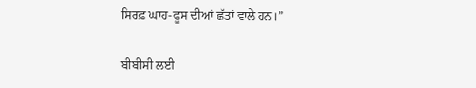ਸਿਰਫ਼ ਘਾਹ-ਫੂਸ ਦੀਆਂ ਛੱਤਾਂ ਵਾਲੇ ਹਨ।”

ਬੀਬੀਸੀ ਲਈ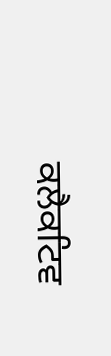ਕਲੈਕਟਿਵ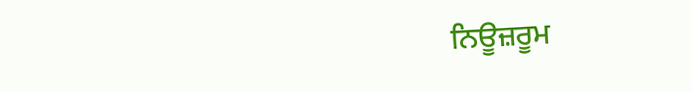ਨਿਊਜ਼ਰੂਮ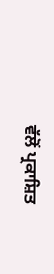ਵੱਲੋਂ ਪ੍ਰਕਾਸ਼ਿਤ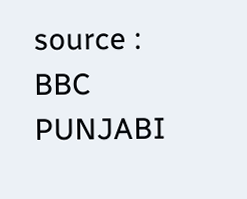source : BBC PUNJABI